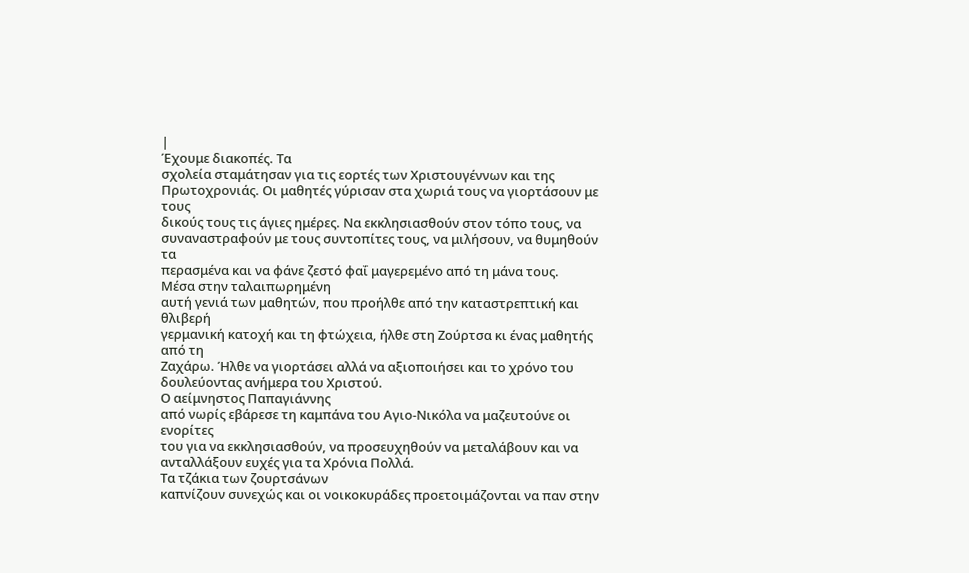|
Έχουμε διακοπές. Τα
σχολεία σταμάτησαν για τις εορτές των Χριστουγέννων και της
Πρωτοχρονιάς. Οι μαθητές γύρισαν στα χωριά τους να γιορτάσουν με τους
δικούς τους τις άγιες ημέρες. Να εκκλησιασθούν στον τόπο τους, να
συναναστραφούν με τους συντοπίτες τους, να μιλήσουν, να θυμηθούν τα
περασμένα και να φάνε ζεστό φαΐ μαγερεμένο από τη μάνα τους.
Μέσα στην ταλαιπωρημένη
αυτή γενιά των μαθητών, που προήλθε από την καταστρεπτική και θλιβερή
γερμανική κατοχή και τη φτώχεια, ήλθε στη Ζούρτσα κι ένας μαθητής από τη
Ζαχάρω. Ήλθε να γιορτάσει αλλά να αξιοποιήσει και το χρόνο του
δουλεύοντας ανήμερα του Χριστού.
Ο αείμνηστος Παπαγιάννης
από νωρίς εβάρεσε τη καμπάνα του Αγιο-Νικόλα να μαζευτούνε οι ενορίτες
του για να εκκλησιασθούν, να προσευχηθούν να μεταλάβουν και να
ανταλλάξουν ευχές για τα Χρόνια Πολλά.
Τα τζάκια των ζουρτσάνων
καπνίζουν συνεχώς και οι νοικοκυράδες προετοιμάζονται να παν στην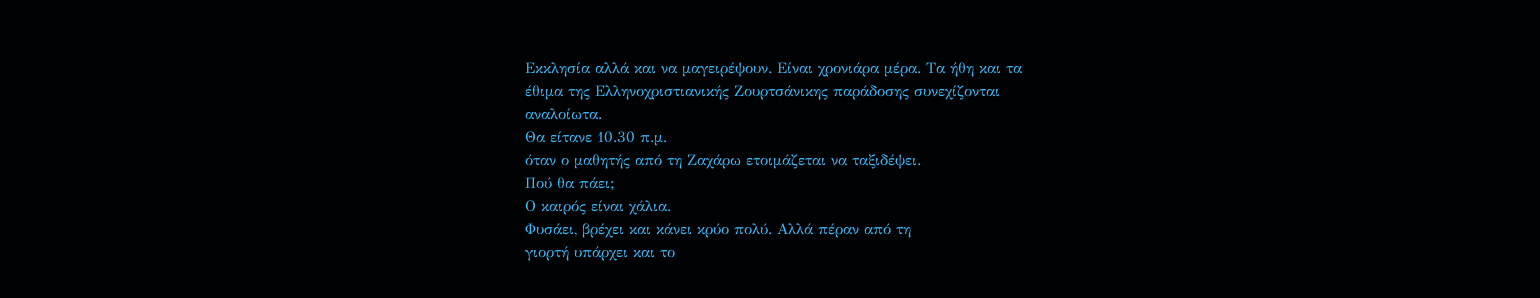Εκκλησία αλλά και να μαγειρέψουν. Είναι χρονιάρα μέρα. Τα ήθη και τα
έθιμα της Ελληνοχριστιανικής Ζουρτσάνικης παράδοσης συνεχίζονται
αναλοίωτα.
Θα είτανε 10.30 π.μ.
όταν ο μαθητής από τη Ζαχάρω ετοιμάζεται να ταξιδέψει.
Πού θα πάει;
Ο καιρός είναι χάλια.
Φυσάει, βρέχει και κάνει κρύο πολύ. Αλλά πέραν από τη
γιορτή υπάρχει και το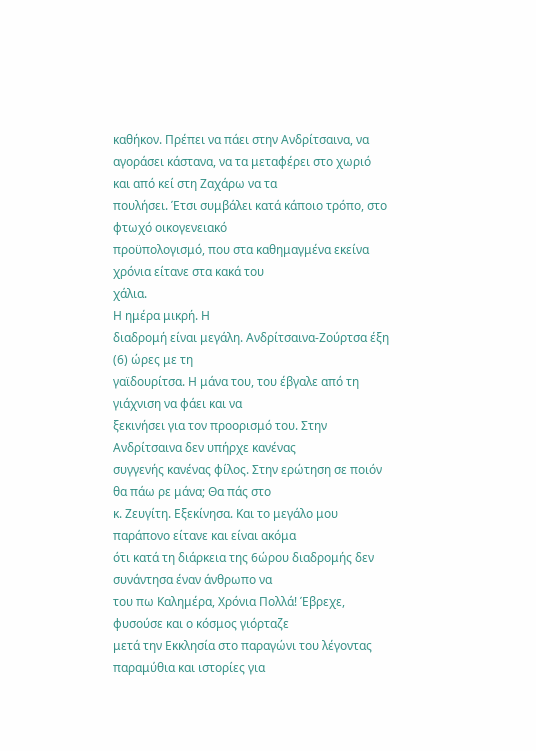καθήκον. Πρέπει να πάει στην Ανδρίτσαινα, να
αγοράσει κάστανα, να τα μεταφέρει στο χωριό και από κεί στη Ζαχάρω να τα
πουλήσει. Έτσι συμβάλει κατά κάποιο τρόπο, στο φτωχό οικογενειακό
προϋπολογισμό, που στα καθημαγμένα εκείνα χρόνια είτανε στα κακά του
χάλια.
Η ημέρα μικρή. Η
διαδρομή είναι μεγάλη. Ανδρίτσαινα-Ζούρτσα έξη (6) ώρες με τη
γαϊδουρίτσα. Η μάνα του, του έβγαλε από τη γιάχνιση να φάει και να
ξεκινήσει για τον προορισμό του. Στην Ανδρίτσαινα δεν υπήρχε κανένας
συγγενής κανένας φίλος. Στην ερώτηση σε ποιόν θα πάω ρε μάνα; Θα πάς στο
κ. Ζευγίτη. Εξεκίνησα. Και το μεγάλο μου παράπονο είτανε και είναι ακόμα
ότι κατά τη διάρκεια της 6ώρου διαδρομής δεν συνάντησα έναν άνθρωπο να
του πω Καλημέρα, Χρόνια Πολλά! Έβρεχε, φυσούσε και ο κόσμος γιόρταζε
μετά την Εκκλησία στο παραγώνι του λέγοντας παραμύθια και ιστορίες για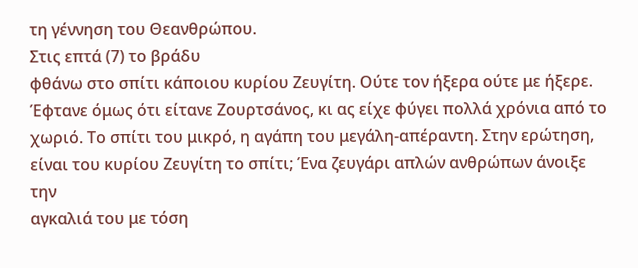τη γέννηση του Θεανθρώπου.
Στις επτά (7) το βράδυ
φθάνω στο σπίτι κάποιου κυρίου Ζευγίτη. Ούτε τον ήξερα ούτε με ήξερε.
Έφτανε όμως ότι είτανε Ζουρτσάνος, κι ας είχε φύγει πολλά χρόνια από το
χωριό. Το σπίτι του μικρό, η αγάπη του μεγάλη-απέραντη. Στην ερώτηση,
είναι του κυρίου Ζευγίτη το σπίτι; Ένα ζευγάρι απλών ανθρώπων άνοιξε την
αγκαλιά του με τόση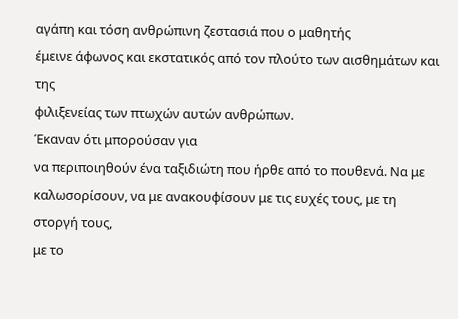αγάπη και τόση ανθρώπινη ζεστασιά που ο μαθητής
έμεινε άφωνος και εκστατικός από τον πλούτο των αισθημάτων και της
φιλιξενείας των πτωχών αυτών ανθρώπων.
Έκαναν ότι μπορούσαν για
να περιποιηθούν ένα ταξιδιώτη που ήρθε από το πουθενά. Να με
καλωσορίσουν, να με ανακουφίσουν με τις ευχές τους, με τη στοργή τους,
με το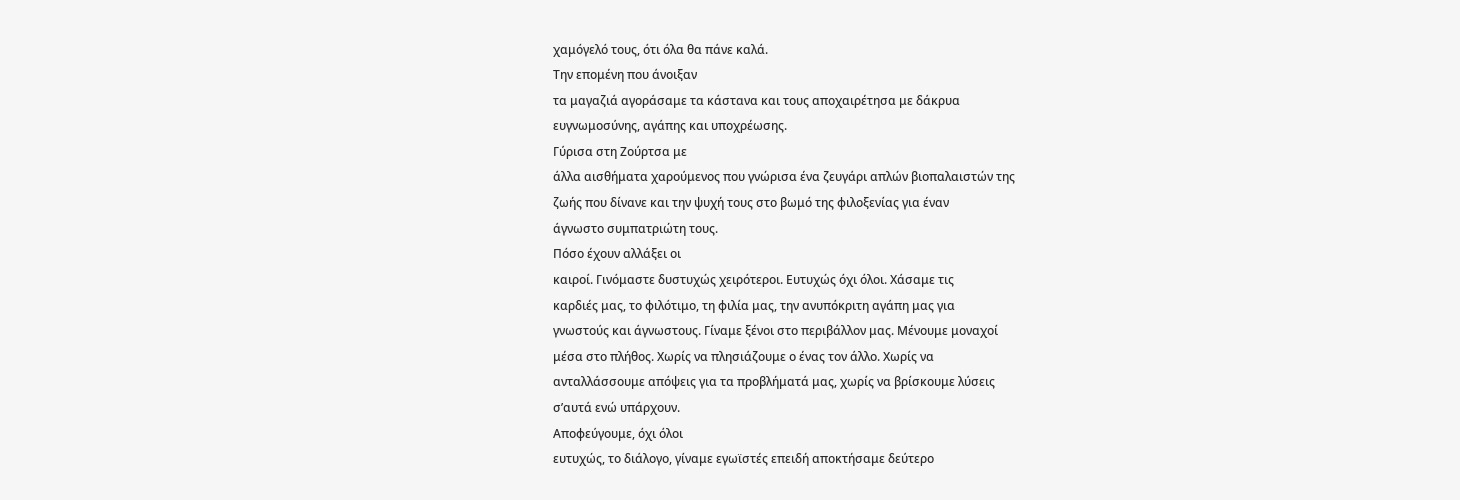χαμόγελό τους, ότι όλα θα πάνε καλά.
Την επομένη που άνοιξαν
τα μαγαζιά αγοράσαμε τα κάστανα και τους αποχαιρέτησα με δάκρυα
ευγνωμοσύνης, αγάπης και υποχρέωσης.
Γύρισα στη Ζούρτσα με
άλλα αισθήματα χαρούμενος που γνώρισα ένα ζευγάρι απλών βιοπαλαιστών της
ζωής που δίνανε και την ψυχή τους στο βωμό της φιλοξενίας για έναν
άγνωστο συμπατριώτη τους.
Πόσο έχουν αλλάξει οι
καιροί. Γινόμαστε δυστυχώς χειρότεροι. Ευτυχώς όχι όλοι. Χάσαμε τις
καρδιές μας, το φιλότιμο, τη φιλία μας, την ανυπόκριτη αγάπη μας για
γνωστούς και άγνωστους. Γίναμε ξένοι στο περιβάλλον μας. Μένουμε μοναχοί
μέσα στο πλήθος. Χωρίς να πλησιάζουμε ο ένας τον άλλο. Χωρίς να
ανταλλάσσουμε απόψεις για τα προβλήματά μας, χωρίς να βρίσκουμε λύσεις
σ’αυτά ενώ υπάρχουν.
Αποφεύγουμε, όχι όλοι
ευτυχώς, το διάλογο, γίναμε εγωϊστές επειδή αποκτήσαμε δεύτερο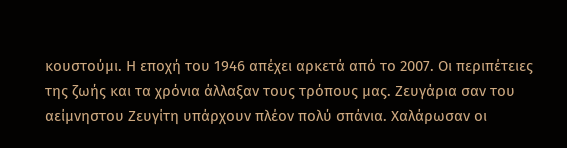κουστούμι. Η εποχή του 1946 απέχει αρκετά από το 2007. Οι περιπέτειες
της ζωής και τα χρόνια άλλαξαν τους τρόπους μας. Ζευγάρια σαν του
αείμνηστου Ζευγίτη υπάρχουν πλέον πολύ σπάνια. Χαλάρωσαν οι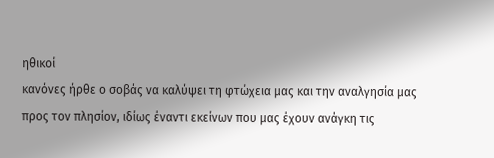ηθικοί
κανόνες ήρθε ο σοβάς να καλύψει τη φτώχεια μας και την αναλγησία μας
προς τον πλησίον, ιδίως έναντι εκείνων που μας έχουν ανάγκη τις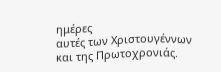ημέρες
αυτές των Χριστουγέννων και της Πρωτοχρονιάς.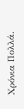Χρόνια Πολλά.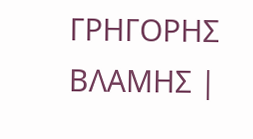ΓΡΗΓΟΡΗΣ ΒΛΑΜΗΣ |